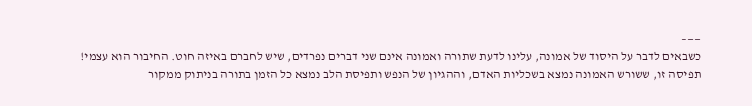——–
כשבאים לדבר על היסוד של אמונה, עלינו לדעת שתורה ואמונה אינם שני דברים נפרדים, שיש לחברם באיזה חוט. החיבור הוא עצמי! תפיסה זו, ששורש האמונה נמצא בשכליות האדם, וההגיון של הנפש ותפיסת הלב נמצא כל הזמן בתורה בניתוק ממקור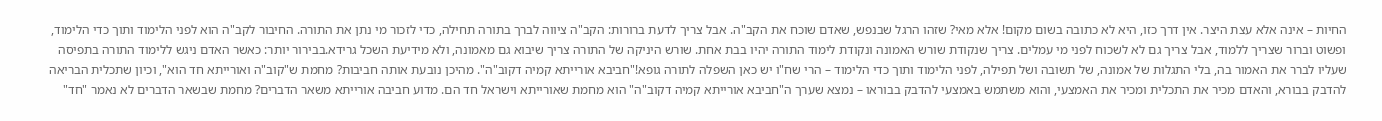החיות – אינה אלא עצת היצר. אין דרך כזו, היא לא כתובה בשום מקום! אלא מאי? שזהו הרגל שבנפש, שאדם שוכח את הקב"ה. אבל צריך לדעת ברורות: הקב"ה ציווה לברך בתורה תחילה, כדי לזכור מי נתן את התורה. החיבור לקב"ה הוא לפני הלימוד ותוך כדי הלימוד, ופשוט וברור שצריך ללמוד, אבל צריך גם לא לשכוח לפני מי עמלים. צריך שנקודת שורש האמונה ונקודת לימוד התורה יהיו בבת אחת. שורש היניקה של התורה צריך שיבוא גם מאמונה, ולא מידיעת השכל גרידא.בבירור יותר: כאשר האדם ניגש ללימוד התורה בתפיסה שעליו לברר את האמור בה, בלי התגלות של אמונה, של תשובה ושל תפילה, לפני הלימוד ותוך כדי הלימוד – הרי שח"ו יש כאן השפלה לתורה גופא!"חביבא אורייתא קמיה דקוב"ה". מהיכן נובעת אותה חביבות? מחמת ש"קוב"ה ואורייתא חד הוא", וכיון שתכלית הבריאה להדבק בבורא, והאדם מכיר את התכלית ומכיר את האמצעי, והוא משתמש באמצעי להדבק בבוראו – נמצא שערך ה"חביבא אורייתא קמיה דקוב"ה" הוא מחמת שאורייתא וישראל חד הם. מדוע חביבה אורייתא משאר הדברים? מחמת שבשאר הדברים לא נאמר "חד"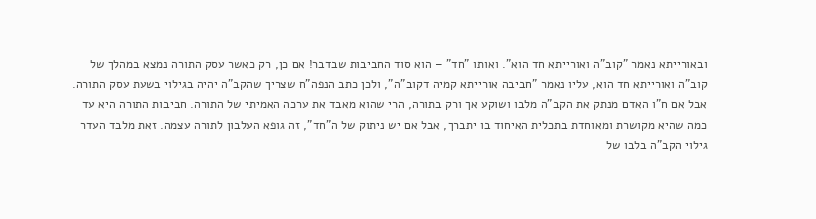ובאורייתא נאמר "קוב"ה ואורייתא חד הוא". ואותו "חד" – הוא סוד החביבות שבדבר! אם כן, רק כאשר עסק התורה נמצא במהלך של קוב"ה ואורייתא חד הוא, עליו נאמר "חביבה אורייתא קמיה דקוב"ה", ולכן כתב הנפה"ח שצריך שהקב"ה יהיה בגילוי בשעת עסק התורה. אבל אם ח"ו האדם מנתק את הקב"ה מלבו ושוקע אך ורק בתורה, הרי שהוא מאבד את ערכה האמיתי של התורה. חביבות התורה היא עד כמה שהיא מקושרת ומאוחדת בתכלית האיחוד בו יתברך, אבל אם יש ניתוק של ה"חד", זה גופא העלבון לתורה עצמה. זאת מלבד העדר גילוי הקב"ה בלבו של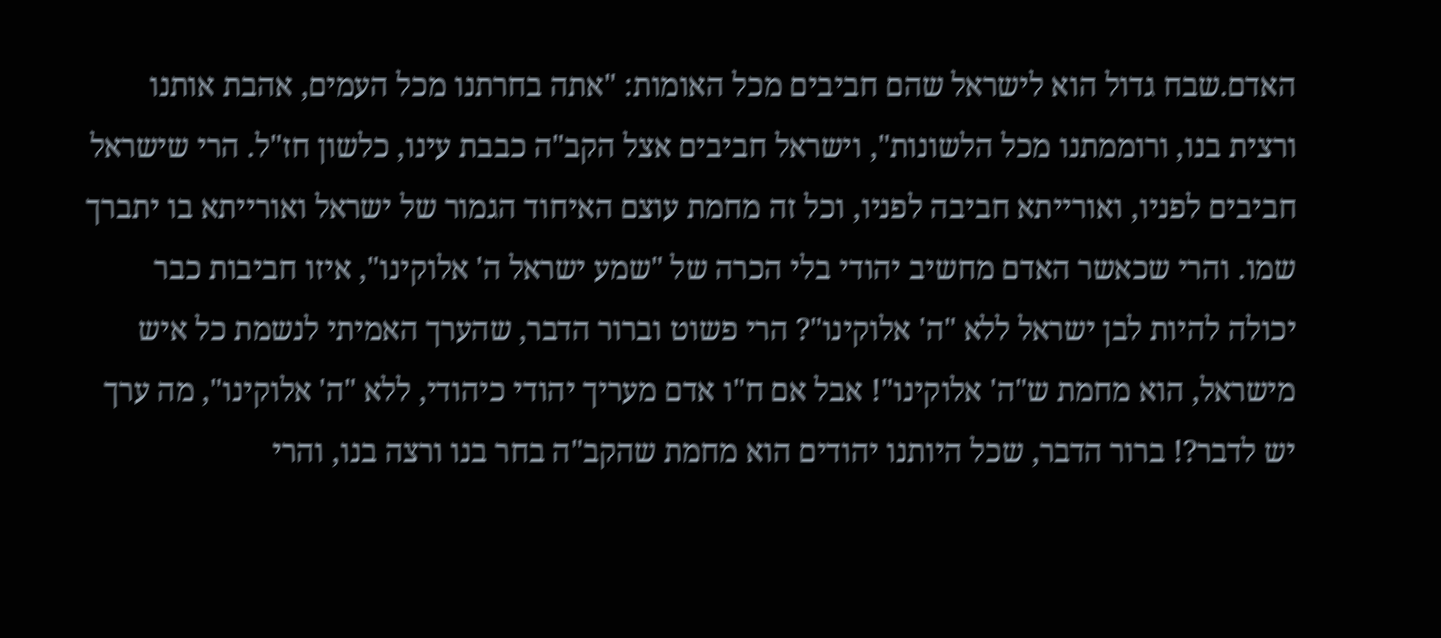האדם.שבח גדול הוא לישראל שהם חביבים מכל האומות: "אתה בחרתנו מכל העמים, אהבת אותנו ורצית בנו, ורוממתנו מכל הלשונות", וישראל חביבים אצל הקב"ה כבבת עינו, כלשון חז"ל. הרי שישראל חביבים לפניו, ואורייתא חביבה לפניו, וכל זה מחמת עוצם האיחוד הגמור של ישראל ואורייתא בו יתברך שמו. והרי שכאשר האדם מחשיב יהודי בלי הכרה של "שמע ישראל ה' אלוקינו", איזו חביבות כבר יכולה להיות לבן ישראל ללא "ה' אלוקינו"? הרי פשוט וברור הדבר, שהערך האמיתי לנשמת כל איש מישראל, הוא מחמת ש"ה' אלוקינו"! אבל אם ח"ו אדם מעריך יהודי כיהודי, ללא "ה' אלוקינו", מה ערך יש לדבר?! ברור הדבר, שכל היותנו יהודים הוא מחמת שהקב"ה בחר בנו ורצה בנו, והרי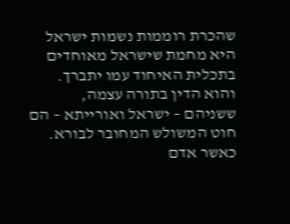שהכרת רוממות נשמות ישראל היא מחמת שישראל מאוחדים בתכלית האיחוד עמו יתברך. והוא הדין בתורה עצמה, ששניהם – ישראל ואורייתא – הם חוט המשולש המחובר לבורא. כאשר אדם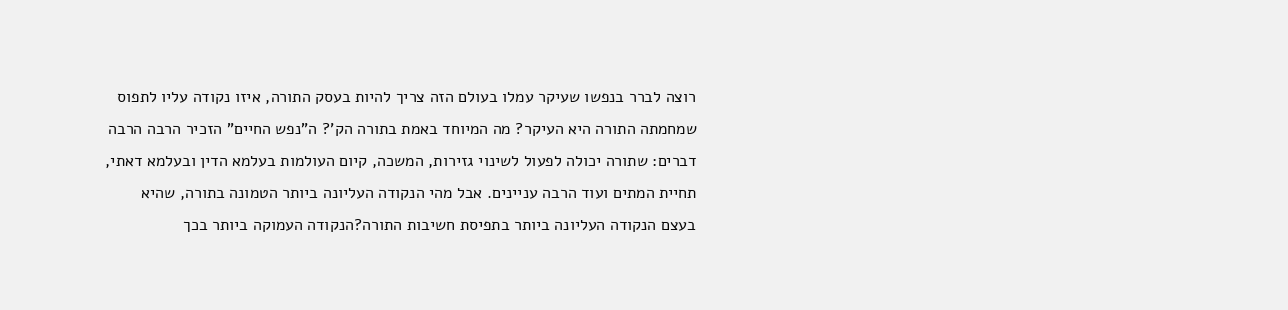רוצה לברר בנפשו שעיקר עמלו בעולם הזה צריך להיות בעסק התורה, איזו נקודה עליו לתפוס שמחמתה התורה היא העיקר? מה המיוחד באמת בתורה הק'? ה"נפש החיים" הזכיר הרבה הרבה דברים: שתורה יכולה לפעול לשינוי גזירות, המשכה, קיום העולמות בעלמא הדין ובעלמא דאתי, תחיית המתים ועוד הרבה עניינים. אבל מהי הנקודה העליונה ביותר הטמונה בתורה, שהיא בעצם הנקודה העליונה ביותר בתפיסת חשיבות התורה?הנקודה העמוקה ביותר בכך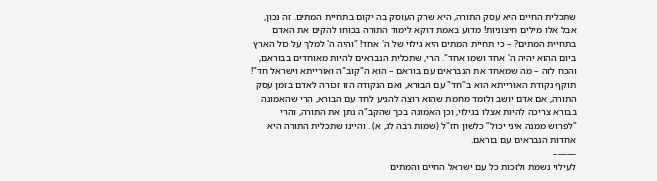שתכלית החיים היא עסק התורה, היא שרק העוסק בה יקום בתחיית המתים. זה נכון, אבל אלו מילים חיצוניות! מדוע באמת דוקא לימוד התורה בכוחו להקים את האדם בתחיית המתים? – כי תחיית המתים היא גילוי של ה' אחד! "והיה ה' למלך על כול הארץ ביום ההוא יהיה ה' אחד ושמו אחד". הרי, שתכלית הנבראים להיות מאוחדים בבוראם, והכח לזה – מה שמאחד את הנבראים עם בוראם – הוא ה"קוב"ה ואורייתא וישראל חד"! תוקף נקודת האורייתא הוא ב"חד" עם הבורא, ואם הנקודה הזו זכורה לאדם בזמן עסק התורה, אם אדם יושב ולומד מחמת שהוא רוצה להגיע לחד עם הבורא, הרי שהאמונה בבורא צריכה להיות אצלו בגילוי, וכן האמונה בכך שהקב"ה נתן את התורה, והרי "לפרוש ממנה איני יכול" כלשון חז"ל (שמות רבה לג, א) . והיינו שתכלית התורה היא אחדות הנבראים עם בוראם.
——–
לעילוי נשמת ולזכות כל עם ישראל החיים והמתים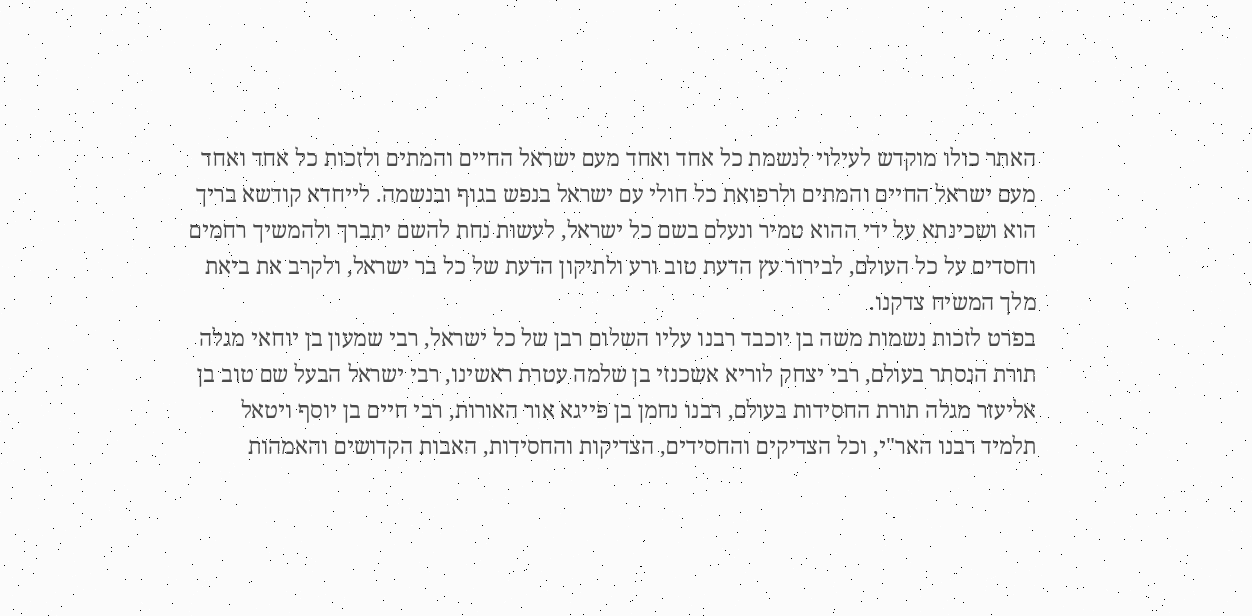האתר כולו מוקדש לעילוי לנשמת כל אחד ואחד מעם ישראל החיים והמתים ולזכות כל אחד ואחד מעם ישראל החיים והמתים ולרפואת כל חולי עם ישראל בנפש בגוף ובנשמה. לייחדא קודשא בריך הוא ושכינתא על ידי ההוא טמיר ונעלם בשם כל ישראל, לעשות נחת להשם יתברך ולהמשיך רחמים וחסדים על כל העולם, לבירור עץ הדעת טוב ורע ולתיקון הדעת של כל בר ישראל, ולקרב את ביאת מלך המשיח צדקנו.
בפרט לזכות נשמות משה בן יוכבד רבנו עליו השלום רבן של כל ישראל, רבי שמעון בן יוחאי מגלה תורת הנסתר בעולם, רבי יצחק לוריא אשכנזי בן שלמה עטרת ראשינו, רבי ישראל הבעל שם טוב בן אליעזר מגלה תורת החסידות בעולם, רבנו נחמן בן פייגא אור האורות, רבי חיים בן יוסף ויטאל תלמיד רבנו האר"י, וכל הצדיקים והחסידים, הצדיקות והחסידות, האבות הקדושים והאמהות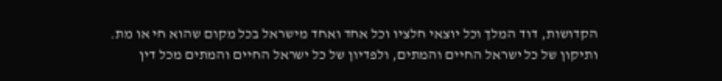הקדושות, דוד המלך וכל יוצאי חלציו וכל אחד ואחד מישראל בכל מקום שהוא חי או מת.
ותיקון של כל ישראל החיים והמתים, ולפדיון של כל ישראל החיים והמתים מכל דין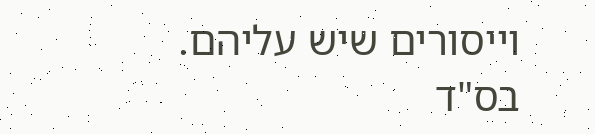וייסורים שיש עליהם.
בס"ד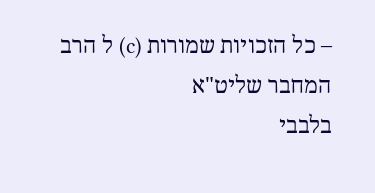– כל הזכויות שמורות (c) ל הרב המחבר שליט"א
בלבבי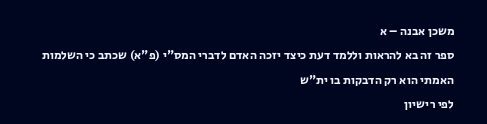משכן אבנה – א
ספר זה בא להראות וללמד דעת כיצד יזכה האדם לדברי המס"י (פ"א) שכתב כי השלמות האמתי הוא רק הדבקות בו ית"ש
לפי רישיון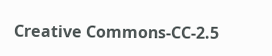Creative Commons-CC-2.5